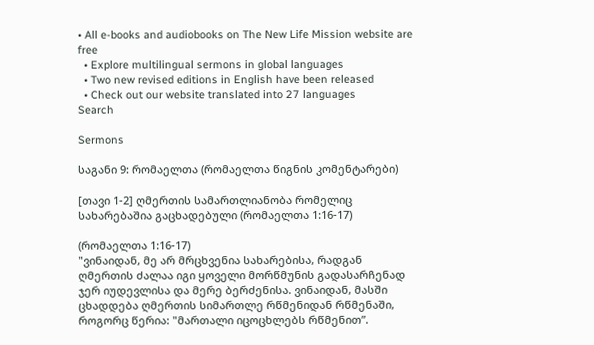• All e-books and audiobooks on The New Life Mission website are free
  • Explore multilingual sermons in global languages
  • Two new revised editions in English have been released
  • Check out our website translated into 27 languages
Search

Sermons

საგანი 9: რომაელთა (რომაელთა წიგნის კომენტარები)

[თავი 1-2] ღმერთის სამართლიანობა რომელიც სახარებაშია გაცხადებული (რომაელთა 1:16-17)

(რომაელთა 1:16-17)
"ვინაიდან, მე არ მრცხვენია სახარებისა, რადგან ღმერთის ძალაა იგი ყოველი მორწმუნის გადასარჩენად ჯერ იუდევლისა და მერე ბერძენისა. ვინაიდან, მასში ცხადდება ღმერთის სიმართლე რწმენიდან რწმენაში, როგორც წერია: "მართალი იცოცხლებს რწმენით”.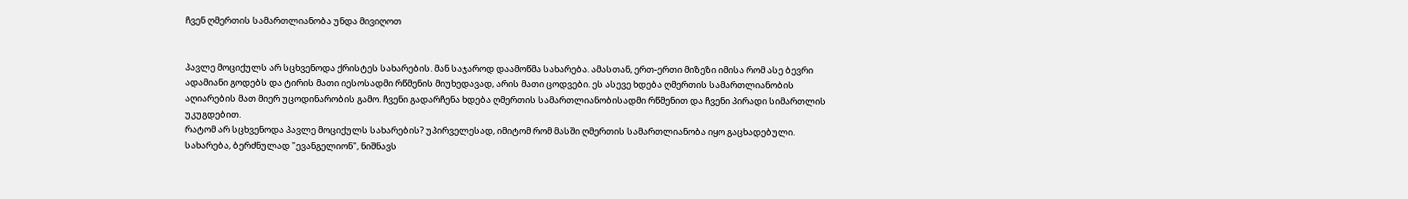ჩვენ ღმერთის სამართლიანობა უნდა მივიღოთ


პავლე მოციქულს არ სცხვენოდა ქრისტეს სახარების. მან საჯაროდ დაამოწმა სახარება. ამასთან, ერთ-ერთი მიზეზი იმისა რომ ასე ბევრი ადამიანი გოდებს და ტირის მათი იესოსადმი რწმენის მიუხედავად, არის მათი ცოდვები. ეს ასევე ხდება ღმერთის სამართლიანობის აღიარების მათ მიერ უცოდინარობის გამო. ჩვენი გადარჩენა ხდება ღმერთის სამართლიანობისადმი რწმენით და ჩვენი პირადი სიმართლის უკუგდებით.
რატომ არ სცხვენოდა პავლე მოციქულს სახარების? უპირველესად, იმიტომ რომ მასში ღმერთის სამართლიანობა იყო გაცხადებული.
სახარება, ბერძნულად "ევანგელიონ", ნიშნავს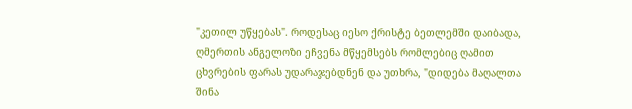"კეთილ უწყებას". როდესაც იესო ქრისტე ბეთლემში დაიბადა, ღმერთის ანგელოზი ეჩვენა მწყემსებს რომლებიც ღამით ცხვრების ფარას უდარაჯებდნენ და უთხრა, "დიდება მაღალთა შინა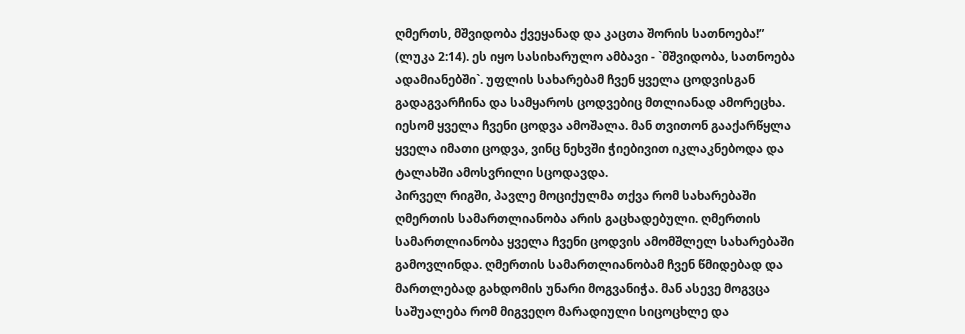ღმერთს, მშვიდობა ქვეყანად და კაცთა შორის სათნოება!” (ლუკა 2:14). ეს იყო სასიხარულო ამბავი - `მშვიდობა, სათნოება ადამიანებში`. უფლის სახარებამ ჩვენ ყველა ცოდვისგან გადაგვარჩინა და სამყაროს ცოდვებიც მთლიანად ამორეცხა. იესომ ყველა ჩვენი ცოდვა ამოშალა. მან თვითონ გააქარწყლა ყველა იმათი ცოდვა, ვინც ნეხვში ჭიებივით იკლაკნებოდა და ტალახში ამოსვრილი სცოდავდა.
პირველ რიგში, პავლე მოციქულმა თქვა რომ სახარებაში ღმერთის სამართლიანობა არის გაცხადებული. ღმერთის სამართლიანობა ყველა ჩვენი ცოდვის ამომშლელ სახარებაში გამოვლინდა. ღმერთის სამართლიანობამ ჩვენ წმიდებად და მართლებად გახდომის უნარი მოგვანიჭა. მან ასევე მოგვცა საშუალება რომ მიგვეღო მარადიული სიცოცხლე და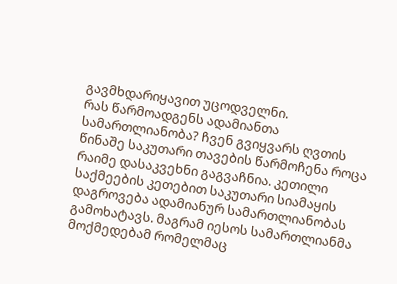გავმხდარიყავით უცოდველნი.
რას წარმოადგენს ადამიანთა სამართლიანობა? ჩვენ გვიყვარს ღვთის წინაშე საკუთარი თავების წარმოჩენა როცა რაიმე დასაკვეხნი გაგვაჩნია. კეთილი საქმეების კეთებით საკუთარი სიამაყის დაგროვება ადამიანურ სამართლიანობას გამოხატავს. მაგრამ იესოს სამართლიანმა მოქმედებამ რომელმაც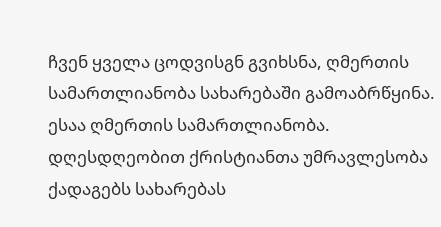ჩვენ ყველა ცოდვისგნ გვიხსნა, ღმერთის სამართლიანობა სახარებაში გამოაბრწყინა. ესაა ღმერთის სამართლიანობა.
დღესდღეობით ქრისტიანთა უმრავლესობა ქადაგებს სახარებას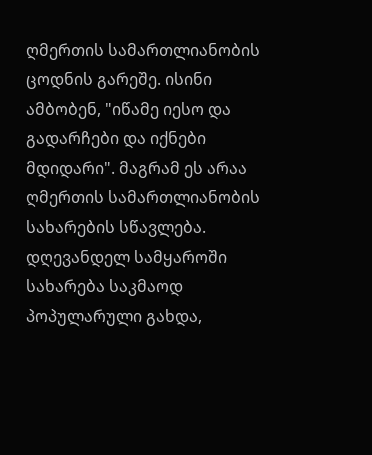ღმერთის სამართლიანობის ცოდნის გარეშე. ისინი ამბობენ, "იწამე იესო და გადარჩები და იქნები მდიდარი". მაგრამ ეს არაა ღმერთის სამართლიანობის სახარების სწავლება. დღევანდელ სამყაროში სახარება საკმაოდ პოპულარული გახდა,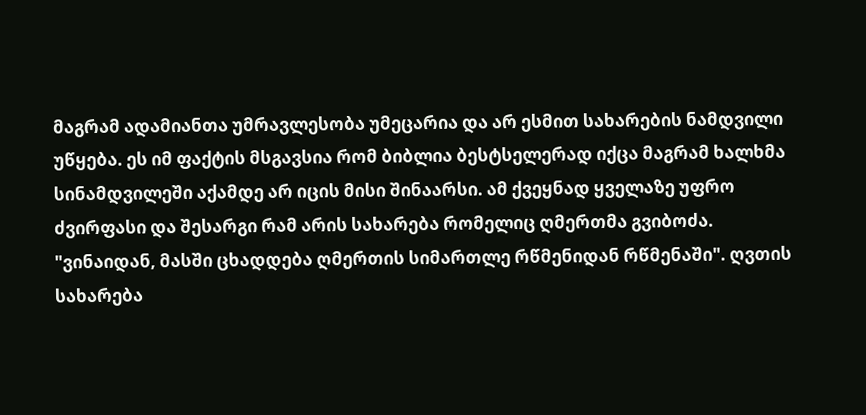მაგრამ ადამიანთა უმრავლესობა უმეცარია და არ ესმით სახარების ნამდვილი უწყება. ეს იმ ფაქტის მსგავსია რომ ბიბლია ბესტსელერად იქცა მაგრამ ხალხმა სინამდვილეში აქამდე არ იცის მისი შინაარსი. ამ ქვეყნად ყველაზე უფრო ძვირფასი და შესარგი რამ არის სახარება რომელიც ღმერთმა გვიბოძა.
"ვინაიდან, მასში ცხადდება ღმერთის სიმართლე რწმენიდან რწმენაში". ღვთის სახარება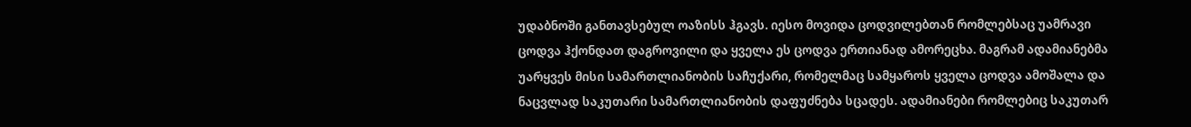უდაბნოში განთავსებულ ოაზისს ჰგავს. იესო მოვიდა ცოდვილებთან რომლებსაც უამრავი ცოდვა ჰქონდათ დაგროვილი და ყველა ეს ცოდვა ერთიანად ამორეცხა. მაგრამ ადამიანებმა უარყვეს მისი სამართლიანობის საჩუქარი, რომელმაც სამყაროს ყველა ცოდვა ამოშალა და ნაცვლად საკუთარი სამართლიანობის დაფუძნება სცადეს. ადამიანები რომლებიც საკუთარ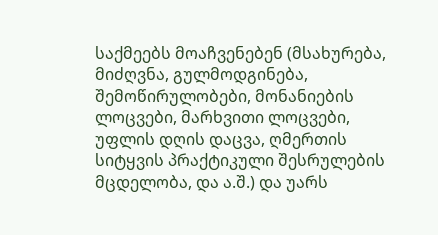საქმეებს მოაჩვენებენ (მსახურება, მიძღვნა, გულმოდგინება, შემოწირულობები, მონანიების ლოცვები, მარხვითი ლოცვები, უფლის დღის დაცვა, ღმერთის სიტყვის პრაქტიკული შესრულების მცდელობა, და ა.შ.) და უარს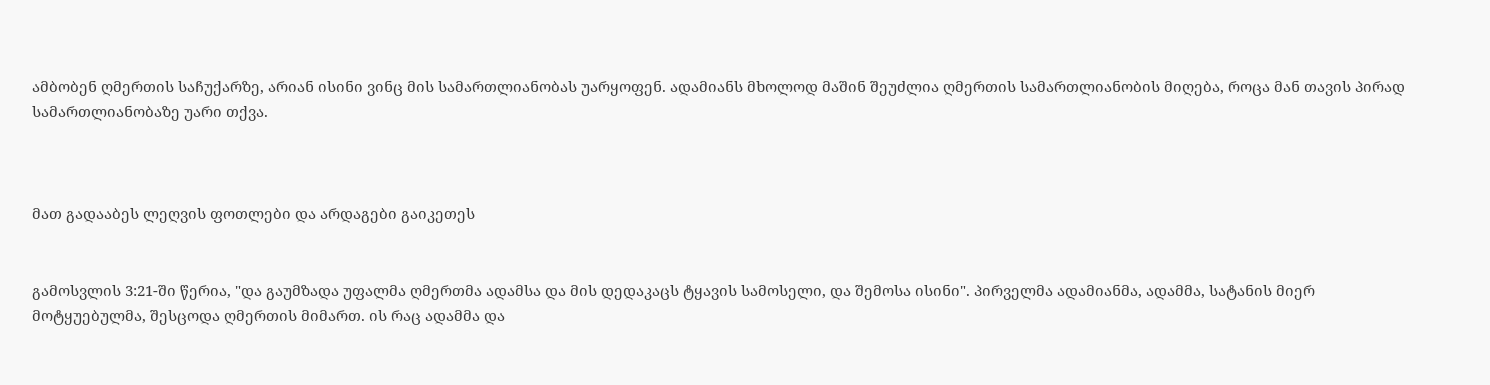ამბობენ ღმერთის საჩუქარზე, არიან ისინი ვინც მის სამართლიანობას უარყოფენ. ადამიანს მხოლოდ მაშინ შეუძლია ღმერთის სამართლიანობის მიღება, როცა მან თავის პირად სამართლიანობაზე უარი თქვა.



მათ გადააბეს ლეღვის ფოთლები და არდაგები გაიკეთეს


გამოსვლის 3:21-ში წერია, "და გაუმზადა უფალმა ღმერთმა ადამსა და მის დედაკაცს ტყავის სამოსელი, და შემოსა ისინი". პირველმა ადამიანმა, ადამმა, სატანის მიერ მოტყუებულმა, შესცოდა ღმერთის მიმართ. ის რაც ადამმა და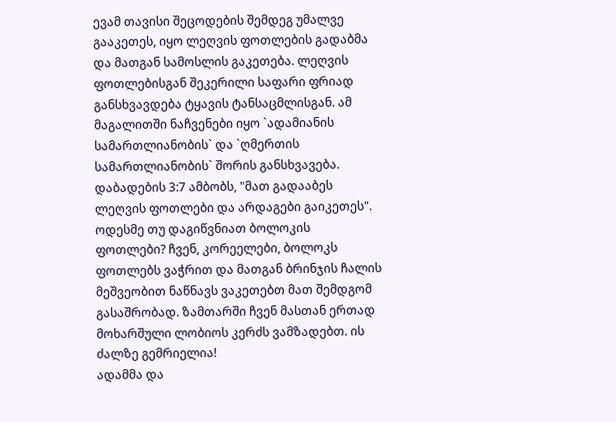ევამ თავისი შეცოდების შემდეგ უმალვე გააკეთეს, იყო ლეღვის ფოთლების გადაბმა და მათგან სამოსლის გაკეთება. ლეღვის ფოთლებისგან შეკერილი საფარი ფრიად განსხვავდება ტყავის ტანსაცმლისგან. ამ მაგალითში ნაჩვენები იყო `ადამიანის სამართლიანობის` და `ღმერთის სამართლიანობის` შორის განსხვავება. დაბადების 3:7 ამბობს, "მათ გადააბეს ლეღვის ფოთლები და არდაგები გაიკეთეს". ოდესმე თუ დაგიწვნიათ ბოლოკის ფოთლები? ჩვენ, კორეელები, ბოლოკს ფოთლებს ვაჭრით და მათგან ბრინჯის ჩალის მეშვეობით ნაწნავს ვაკეთებთ მათ შემდგომ გასაშრობად. ზამთარში ჩვენ მასთან ერთად მოხარშული ლობიოს კერძს ვამზადებთ. ის ძალზე გემრიელია!
ადამმა და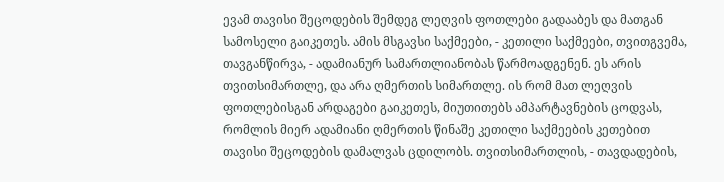ევამ თავისი შეცოდების შემდეგ ლეღვის ფოთლები გადააბეს და მათგან სამოსელი გაიკეთეს. ამის მსგავსი საქმეები, - კეთილი საქმეები, თვითგვემა, თავგანწირვა, - ადამიანურ სამართლიანობას წარმოადგენენ. ეს არის თვითსიმართლე, და არა ღმერთის სიმართლე. ის რომ მათ ლეღვის ფოთლებისგან არდაგები გაიკეთეს, მიუთითებს ამპარტავნების ცოდვას, რომლის მიერ ადამიანი ღმერთის წინაშე კეთილი საქმეების კეთებით თავისი შეცოდების დამალვას ცდილობს. თვითსიმართლის, - თავდადების,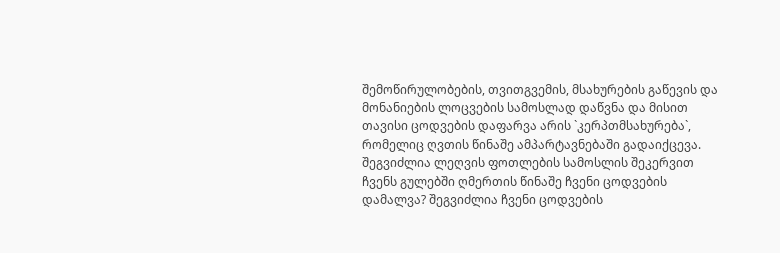შემოწირულობების, თვითგვემის, მსახურების გაწევის და მონანიების ლოცვების სამოსლად დაწვნა და მისით თავისი ცოდვების დაფარვა არის `კერპთმსახურება`, რომელიც ღვთის წინაშე ამპარტავნებაში გადაიქცევა.
შეგვიძლია ლეღვის ფოთლების სამოსლის შეკერვით ჩვენს გულებში ღმერთის წინაშე ჩვენი ცოდვების დამალვა? შეგვიძლია ჩვენი ცოდვების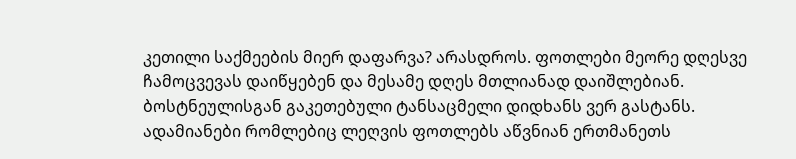კეთილი საქმეების მიერ დაფარვა? არასდროს. ფოთლები მეორე დღესვე ჩამოცვევას დაიწყებენ და მესამე დღეს მთლიანად დაიშლებიან. ბოსტნეულისგან გაკეთებული ტანსაცმელი დიდხანს ვერ გასტანს. ადამიანები რომლებიც ლეღვის ფოთლებს აწვნიან ერთმანეთს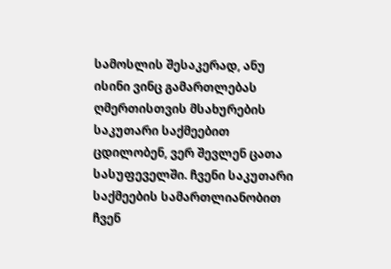სამოსლის შესაკერად, ანუ ისინი ვინც გამართლებას ღმერთისთვის მსახურების საკუთარი საქმეებით ცდილობენ, ვერ შევლენ ცათა სასუფეველში. ჩვენი საკუთარი საქმეების სამართლიანობით ჩვენ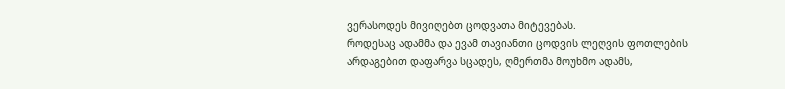ვერასოდეს მივიღებთ ცოდვათა მიტევებას.
როდესაც ადამმა და ევამ თავიანთი ცოდვის ლეღვის ფოთლების არდაგებით დაფარვა სცადეს, ღმერთმა მოუხმო ადამს,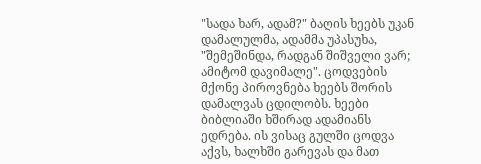"სადა ხარ, ადამ?" ბაღის ხეებს უკან დამალულმა, ადამმა უპასუხა, "შემეშინდა, რადგან შიშველი ვარ; ამიტომ დავიმალე". ცოდვების მქონე პიროვნება ხეებს შორის დამალვას ცდილობს. ხეები ბიბლიაში ხშირად ადამიანს ედრება. ის ვისაც გულში ცოდვა აქვს, ხალხში გარევას და მათ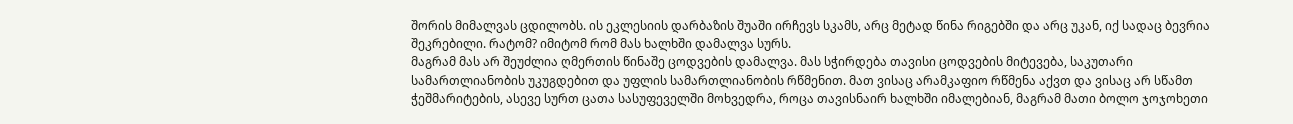შორის მიმალვას ცდილობს. ის ეკლესიის დარბაზის შუაში ირჩევს სკამს, არც მეტად წინა რიგებში და არც უკან, იქ სადაც ბევრია შეკრებილი. რატომ? იმიტომ რომ მას ხალხში დამალვა სურს.
მაგრამ მას არ შეუძლია ღმერთის წინაშე ცოდვების დამალვა. მას სჭირდება თავისი ცოდვების მიტევება, საკუთარი სამართლიანობის უკუგდებით და უფლის სამართლიანობის რწმენით. მათ ვისაც არამკაფიო რწმენა აქვთ და ვისაც არ სწამთ ჭეშმარიტების, ასევე სურთ ცათა სასუფეველში მოხვედრა, როცა თავისნაირ ხალხში იმალებიან, მაგრამ მათი ბოლო ჯოჯოხეთი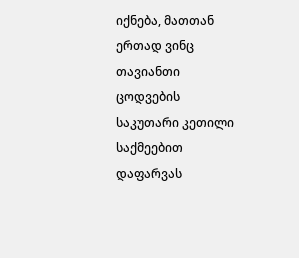იქნება, მათთან ერთად ვინც თავიანთი ცოდვების საკუთარი კეთილი საქმეებით დაფარვას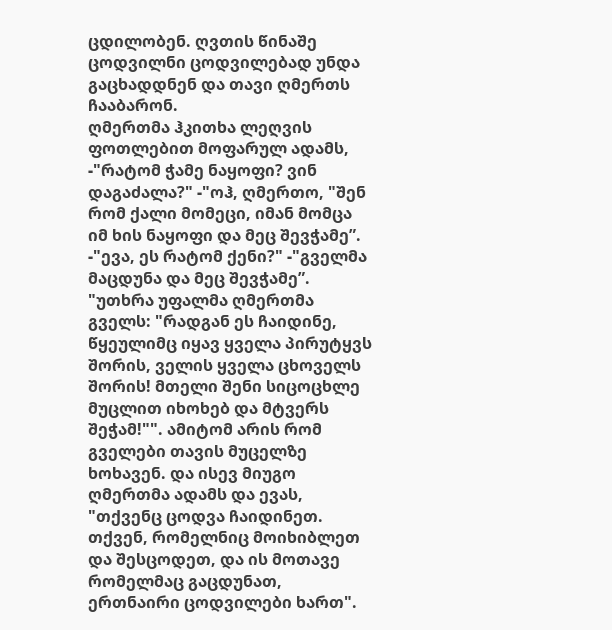ცდილობენ. ღვთის წინაშე ცოდვილნი ცოდვილებად უნდა გაცხადდნენ და თავი ღმერთს ჩააბარონ.
ღმერთმა ჰკითხა ლეღვის ფოთლებით მოფარულ ადამს, -"რატომ ჭამე ნაყოფი? ვინ დაგაძალა?" -"ოჰ, ღმერთო, "შენ რომ ქალი მომეცი, იმან მომცა იმ ხის ნაყოფი და მეც შევჭამე”. -"ევა, ეს რატომ ქენი?" -"გველმა მაცდუნა და მეც შევჭამე”. "უთხრა უფალმა ღმერთმა გველს: "რადგან ეს ჩაიდინე, წყეულიმც იყავ ყველა პირუტყვს შორის, ველის ყველა ცხოველს შორის! მთელი შენი სიცოცხლე მუცლით იხოხებ და მტვერს შეჭამ!"". ამიტომ არის რომ გველები თავის მუცელზე ხოხავენ. და ისევ მიუგო ღმერთმა ადამს და ევას, "თქვენც ცოდვა ჩაიდინეთ. თქვენ, რომელნიც მოიხიბლეთ და შესცოდეთ, და ის მოთავე რომელმაც გაცდუნათ, ერთნაირი ცოდვილები ხართ".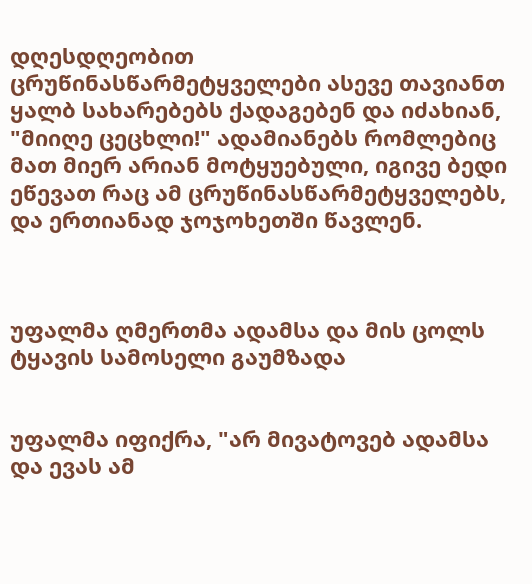დღესდღეობით ცრუწინასწარმეტყველები ასევე თავიანთ ყალბ სახარებებს ქადაგებენ და იძახიან, "მიიღე ცეცხლი!" ადამიანებს რომლებიც მათ მიერ არიან მოტყუებული, იგივე ბედი ეწევათ რაც ამ ცრუწინასწარმეტყველებს, და ერთიანად ჯოჯოხეთში წავლენ.



უფალმა ღმერთმა ადამსა და მის ცოლს ტყავის სამოსელი გაუმზადა


უფალმა იფიქრა, "არ მივატოვებ ადამსა და ევას ამ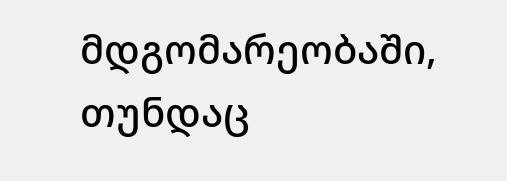მდგომარეობაში, თუნდაც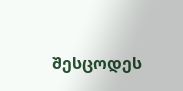შესცოდეს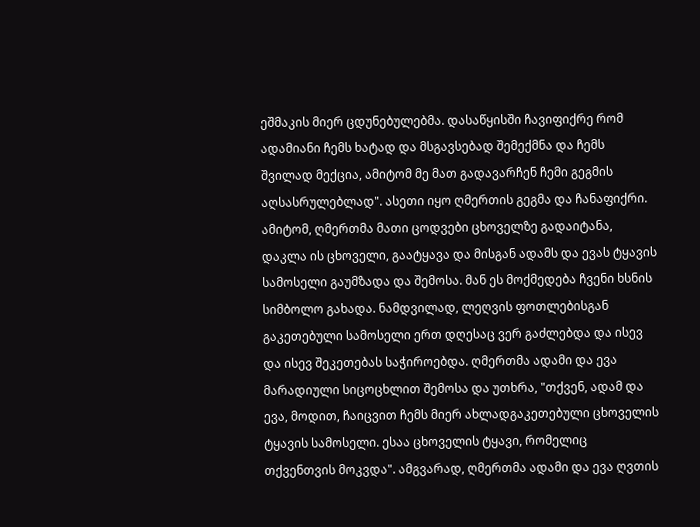ეშმაკის მიერ ცდუნებულებმა. დასაწყისში ჩავიფიქრე რომ ადამიანი ჩემს ხატად და მსგავსებად შემექმნა და ჩემს შვილად მექცია, ამიტომ მე მათ გადავარჩენ ჩემი გეგმის აღსასრულებლად". ასეთი იყო ღმერთის გეგმა და ჩანაფიქრი. ამიტომ, ღმერთმა მათი ცოდვები ცხოველზე გადაიტანა, დაკლა ის ცხოველი, გაატყავა და მისგან ადამს და ევას ტყავის სამოსელი გაუმზადა და შემოსა. მან ეს მოქმედება ჩვენი ხსნის სიმბოლო გახადა. ნამდვილად, ლეღვის ფოთლებისგან გაკეთებული სამოსელი ერთ დღესაც ვერ გაძლებდა და ისევ და ისევ შეკეთებას საჭიროებდა. ღმერთმა ადამი და ევა მარადიული სიცოცხლით შემოსა და უთხრა, "თქვენ, ადამ და ევა, მოდით, ჩაიცვით ჩემს მიერ ახლადგაკეთებული ცხოველის ტყავის სამოსელი. ესაა ცხოველის ტყავი, რომელიც თქვენთვის მოკვდა". ამგვარად, ღმერთმა ადამი და ევა ღვთის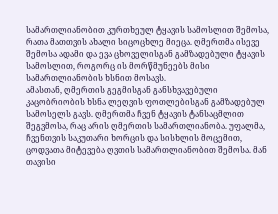სამართლიანობით კურთხეულ ტყავის სამოსლით შემოსა, რათა მათთვის ახალი სიცოცხლე მიეცა. ღმერთმა ისევე შემოსა ადამი და ევა ცხოველისგან გამზადებული ტყავის სამოსლით, როგორც ის მორწმუნეებს მისი სამართლიანობის ხსნით მოსავს.
ამასთან, ღმერთის გეგმისგან განსხვავებული კაცობრიობის ხსნა ლეღვის ფოთლებისგან გამზადებულ სამოსელს გავს. ღმერთმა ჩვენ ტყავის ტანსაცმლით შეგვმოსა, რაც არის ღმერთის სამართლიანობა. უფალმა, ჩვენთვის საკუთარი ხორცის და სისხლის მოცემით, ცოდვათა მიტევება ღვთის სამართლიანობით შემოსა. მან თავისი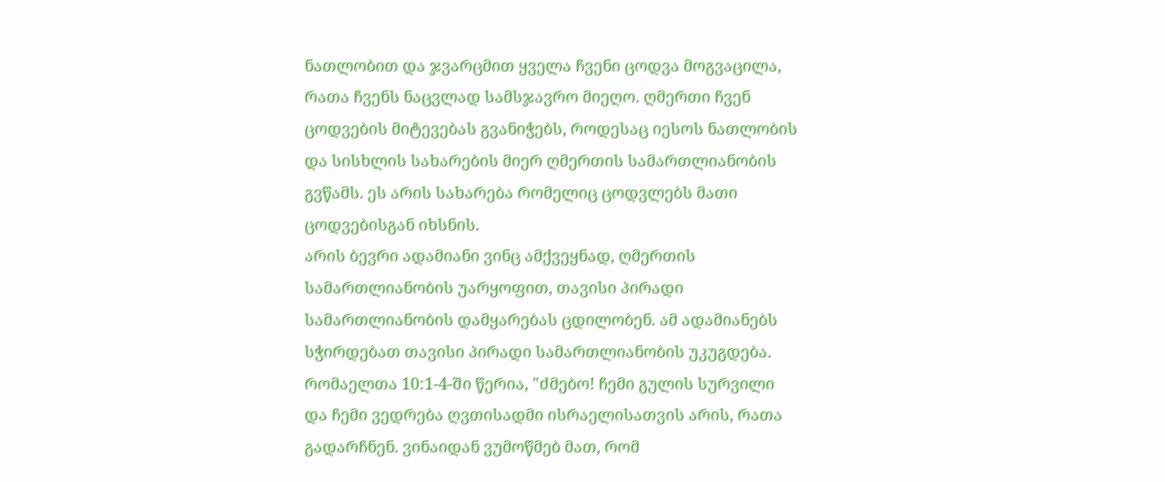ნათლობით და ჯვარცმით ყველა ჩვენი ცოდვა მოგვაცილა, რათა ჩვენს ნაცვლად სამსჯავრო მიეღო. ღმერთი ჩვენ ცოდვების მიტევებას გვანიჭებს, როდესაც იესოს ნათლობის და სისხლის სახარების მიერ ღმერთის სამართლიანობის გვწამს. ეს არის სახარება რომელიც ცოდვლებს მათი ცოდვებისგან იხსნის.
არის ბევრი ადამიანი ვინც ამქვეყნად, ღმერთის სამართლიანობის უარყოფით, თავისი პირადი სამართლიანობის დამყარებას ცდილობენ. ამ ადამიანებს სჭირდებათ თავისი პირადი სამართლიანობის უკუგდება. რომაელთა 10:1-4-ში წერია, "ძმებო! ჩემი გულის სურვილი და ჩემი ვედრება ღვთისადმი ისრაელისათვის არის, რათა გადარჩნენ. ვინაიდან ვუმოწმებ მათ, რომ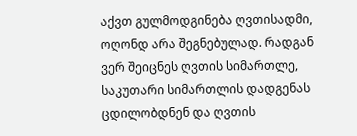აქვთ გულმოდგინება ღვთისადმი, ოღონდ არა შეგნებულად. რადგან ვერ შეიცნეს ღვთის სიმართლე, საკუთარი სიმართლის დადგენას ცდილობდნენ და ღვთის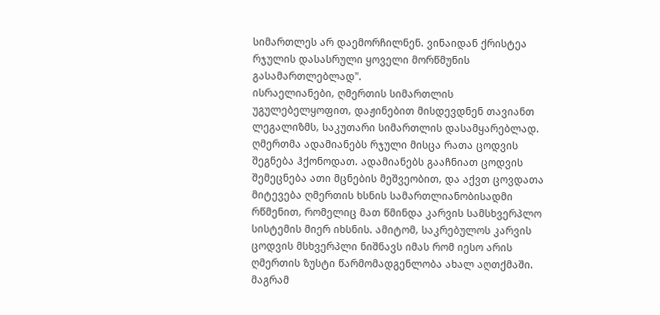სიმართლეს არ დაემორჩილნენ. ვინაიდან ქრისტეა რჯულის დასასრული ყოველი მორწმუნის გასამართლებლად".
ისრაელიანები, ღმერთის სიმართლის უგულებელყოფით, დაჟინებით მისდევდნენ თავიანთ ლეგალიზმს, საკუთარი სიმართლის დასამყარებლად. ღმერთმა ადამიანებს რჯული მისცა რათა ცოდვის შეგნება ჰქონოდათ. ადამიანებს გააჩნიათ ცოდვის შემეცნება ათი მცნების მეშვეობით, და აქვთ ცოვდათა მიტევება ღმერთის ხსნის სამართლიანობისადმი რწმენით, რომელიც მათ წმინდა კარვის სამსხვერპლო სისტემის მიერ იხსნის. ამიტომ, საკრებულოს კარვის ცოდვის მსხვერპლი ნიშნავს იმას რომ იესო არის ღმერთის ზუსტი წარმომადგენლობა ახალ აღთქმაში. მაგრამ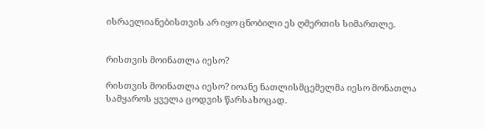ისრაელიანებისთვის არ იყო ცნობილი ეს ღმერთის სიმართლე.


რისთვის მოინათლა იესო?

რისთვის მოინათლა იესო? იოანე ნათლისმცემელმა იესო მონათლა სამყაროს ყველა ცოდვის წარსახოცად.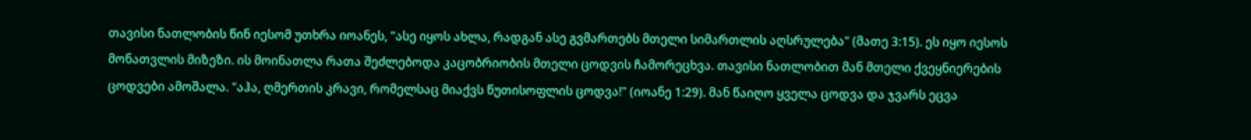თავისი ნათლობის წინ იესომ უთხრა იოანეს, "ასე იყოს ახლა, რადგან ასე გვმართებს მთელი სიმართლის აღსრულება" (მათე 3:15). ეს იყო იესოს მონათვლის მიზეზი. ის მოინათლა რათა შეძლებოდა კაცობრიობის მთელი ცოდვის ჩამორეცხვა. თავისი ნათლობით მან მთელი ქვეყნიერების ცოდვები ამოშალა. "აჰა, ღმერთის კრავი, რომელსაც მიაქვს წუთისოფლის ცოდვა!" (იოანე 1:29). მან წაიღო ყველა ცოდვა და ჯვარს ეცვა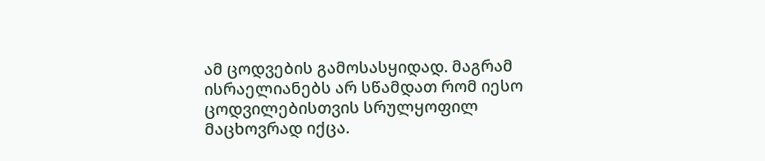ამ ცოდვების გამოსასყიდად. მაგრამ ისრაელიანებს არ სწამდათ რომ იესო ცოდვილებისთვის სრულყოფილ მაცხოვრად იქცა.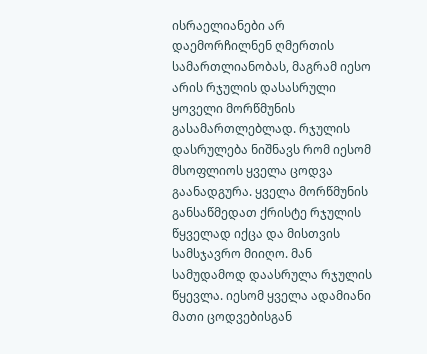ისრაელიანები არ დაემორჩილნენ ღმერთის სამართლიანობას, მაგრამ იესო არის რჯულის დასასრული ყოველი მორწმუნის გასამართლებლად. რჯულის დასრულება ნიშნავს რომ იესომ მსოფლიოს ყველა ცოდვა გაანადგურა. ყველა მორწმუნის განსაწმედათ ქრისტე რჯულის წყველად იქცა და მისთვის სამსჯავრო მიიღო. მან სამუდამოდ დაასრულა რჯულის წყევლა. იესომ ყველა ადამიანი მათი ცოდვებისგან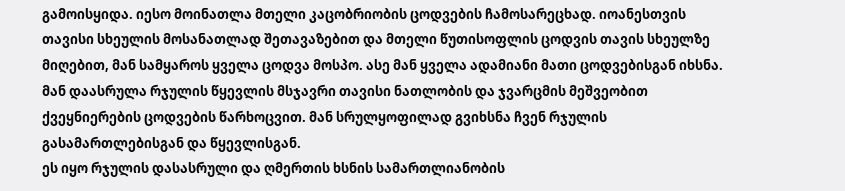გამოისყიდა. იესო მოინათლა მთელი კაცობრიობის ცოდვების ჩამოსარეცხად. იოანესთვის თავისი სხეულის მოსანათლად შეთავაზებით და მთელი წუთისოფლის ცოდვის თავის სხეულზე მიღებით, მან სამყაროს ყველა ცოდვა მოსპო. ასე მან ყველა ადამიანი მათი ცოდვებისგან იხსნა. მან დაასრულა რჯულის წყევლის მსჯავრი თავისი ნათლობის და ჯვარცმის მეშვეობით ქვეყნიერების ცოდვების წარხოცვით. მან სრულყოფილად გვიხსნა ჩვენ რჯულის გასამართლებისგან და წყევლისგან.
ეს იყო რჯულის დასასრული და ღმერთის ხსნის სამართლიანობის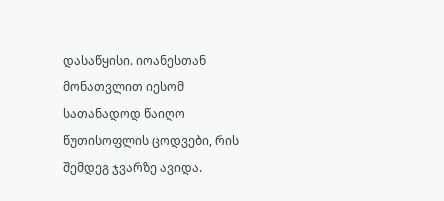დასაწყისი. იოანესთან მონათვლით იესომ სათანადოდ წაიღო წუთისოფლის ცოდვები, რის შემდეგ ჯვარზე ავიდა.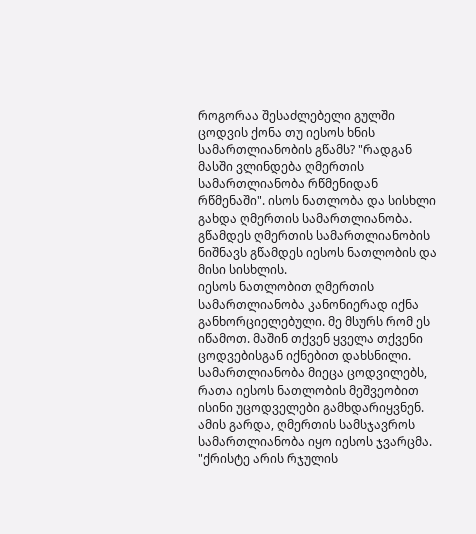როგორაა შესაძლებელი გულში ცოდვის ქონა თუ იესოს ხნის სამართლიანობის გწამს? "რადგან მასში ვლინდება ღმერთის სამართლიანობა რწმენიდან რწმენაში". ისოს ნათლობა და სისხლი გახდა ღმერთის სამართლიანობა. გწამდეს ღმერთის სამართლიანობის ნიშნავს გწამდეს იესოს ნათლობის და მისი სისხლის.
იესოს ნათლობით ღმერთის სამართლიანობა კანონიერად იქნა განხორციელებული. მე მსურს რომ ეს იწამოთ. მაშინ თქვენ ყველა თქვენი ცოდვებისგან იქნებით დახსნილი. სამართლიანობა მიეცა ცოდვილებს, რათა იესოს ნათლობის მეშვეობით ისინი უცოდველები გამხდარიყვნენ. ამის გარდა, ღმერთის სამსჯავროს სამართლიანობა იყო იესოს ჯვარცმა. "ქრისტე არის რჯულის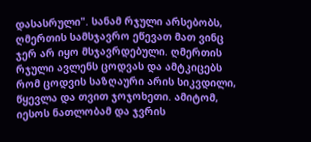დასასრული". სანამ რჯული არსებობს, ღმერთის სამსჯავრო ეწევათ მათ ვინც ჯერ არ იყო მსჯავრდებული. ღმერთის რჯული ავლენს ცოდვას და ამტკიცებს რომ ცოდვის საზღაური არის სიკვდილი, წყევლა და თვით ჯოჯოხეთი. ამიტომ, იესოს ნათლობამ და ჯვრის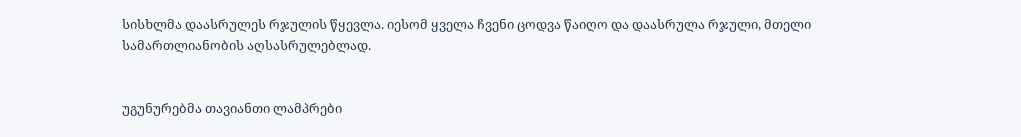სისხლმა დაასრულეს რჯულის წყევლა. იესომ ყველა ჩვენი ცოდვა წაიღო და დაასრულა რჯული, მთელი სამართლიანობის აღსასრულებლად.


უგუნურებმა თავიანთი ლამპრები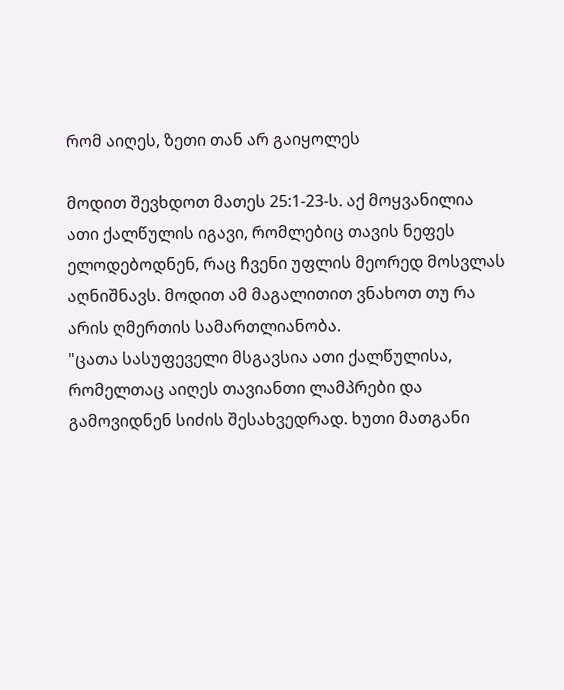რომ აიღეს, ზეთი თან არ გაიყოლეს

მოდით შევხდოთ მათეს 25:1-23-ს. აქ მოყვანილია ათი ქალწულის იგავი, რომლებიც თავის ნეფეს ელოდებოდნენ, რაც ჩვენი უფლის მეორედ მოსვლას აღნიშნავს. მოდით ამ მაგალითით ვნახოთ თუ რა არის ღმერთის სამართლიანობა.
"ცათა სასუფეველი მსგავსია ათი ქალწულისა, რომელთაც აიღეს თავიანთი ლამპრები და გამოვიდნენ სიძის შესახვედრად. ხუთი მათგანი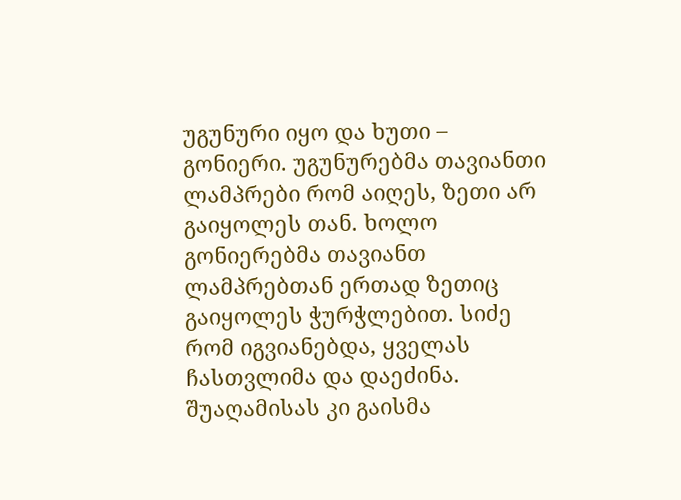უგუნური იყო და ხუთი – გონიერი. უგუნურებმა თავიანთი ლამპრები რომ აიღეს, ზეთი არ გაიყოლეს თან. ხოლო გონიერებმა თავიანთ ლამპრებთან ერთად ზეთიც გაიყოლეს ჭურჭლებით. სიძე რომ იგვიანებდა, ყველას ჩასთვლიმა და დაეძინა. შუაღამისას კი გაისმა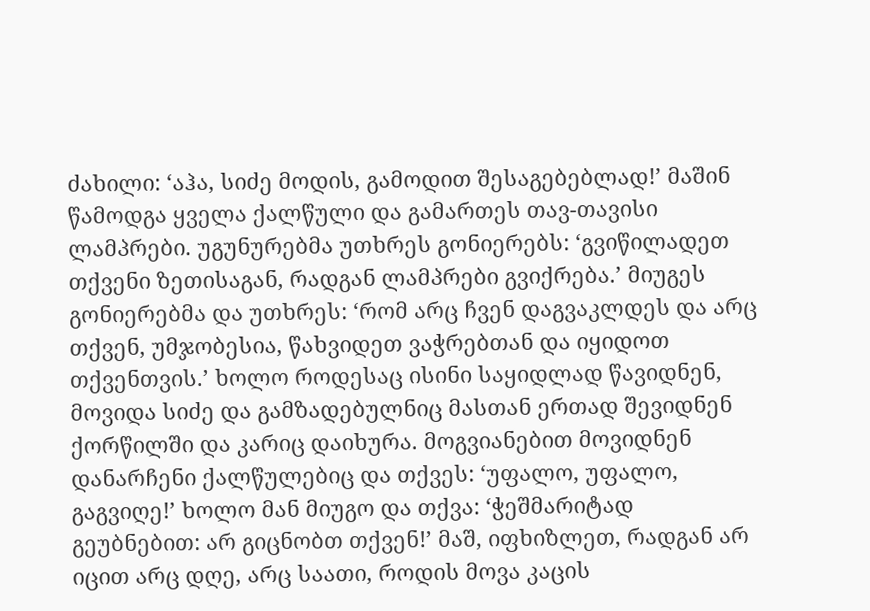ძახილი: ‘აჰა, სიძე მოდის, გამოდით შესაგებებლად!’ მაშინ წამოდგა ყველა ქალწული და გამართეს თავ-თავისი ლამპრები. უგუნურებმა უთხრეს გონიერებს: ‘გვიწილადეთ თქვენი ზეთისაგან, რადგან ლამპრები გვიქრება.’ მიუგეს გონიერებმა და უთხრეს: ‘რომ არც ჩვენ დაგვაკლდეს და არც თქვენ, უმჯობესია, წახვიდეთ ვაჭრებთან და იყიდოთ თქვენთვის.’ ხოლო როდესაც ისინი საყიდლად წავიდნენ, მოვიდა სიძე და გამზადებულნიც მასთან ერთად შევიდნენ ქორწილში და კარიც დაიხურა. მოგვიანებით მოვიდნენ დანარჩენი ქალწულებიც და თქვეს: ‘უფალო, უფალო, გაგვიღე!’ ხოლო მან მიუგო და თქვა: ‘ჭეშმარიტად გეუბნებით: არ გიცნობთ თქვენ!’ მაშ, იფხიზლეთ, რადგან არ იცით არც დღე, არც საათი, როდის მოვა კაცის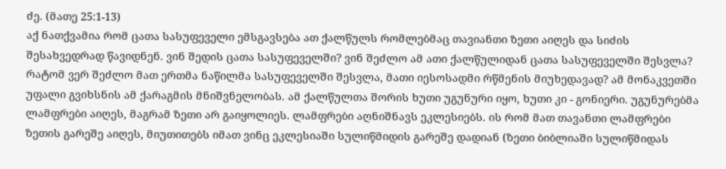ძე. (მათე 25:1-13)
აქ ნათქვამია რომ ცათა სასუფეველი ემსგავსება ათ ქალწულს რომლებმაც თავიანთი ზეთი აიღეს და სიძის შესახვედრად წავიდნენ. ვინ შედის ცათა სასუფეველში? ვინ შეძლო ამ ათი ქალწულიდან ცათა სასუფეველში შესვლა? რატომ ვერ შეძლო მათ ერთმა ნაწილმა სასუფეველში შესვლა, მათი იესოსადმი რწმენის მიუხედავად? ამ მონაკვეთში უფალი გვიხსნის ამ ქარაგმის მნიშვნელობას. ამ ქალწულთა შორის ხუთი უგუნური იყო, ხუთი კი - გონიერი. უგუნურებმა ლამფრები აიღეს, მაგრამ ზეთი არ გაიყოლიეს. ლამფრები აღნიშნავს ეკლესიებს. ის რომ მათ თავანთი ლამფრები ზეთის გარეშე აიღეს, მიუთითებს იმათ ვინც ეკლესიაში სულიწმიდის გარეშე დადიან (ზეთი ბიბლიაში სულიწმიდას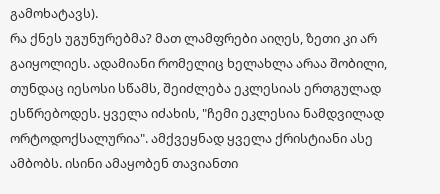გამოხატავს).
რა ქნეს უგუნურებმა? მათ ლამფრები აიღეს, ზეთი კი არ გაიყოლიეს. ადამიანი რომელიც ხელახლა არაა შობილი, თუნდაც იესოსი სწამს, შეიძლება ეკლესიას ერთგულად ესწრებოდეს. ყველა იძახის, "ჩემი ეკლესია ნამდვილად ორტოდოქსალურია". ამქვეყნად ყველა ქრისტიანი ასე ამბობს. ისინი ამაყობენ თავიანთი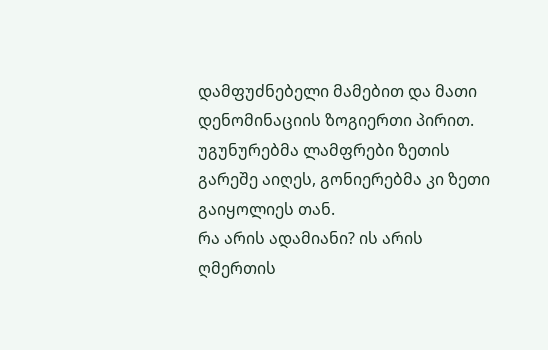დამფუძნებელი მამებით და მათი დენომინაციის ზოგიერთი პირით. უგუნურებმა ლამფრები ზეთის გარეშე აიღეს, გონიერებმა კი ზეთი გაიყოლიეს თან.
რა არის ადამიანი? ის არის ღმერთის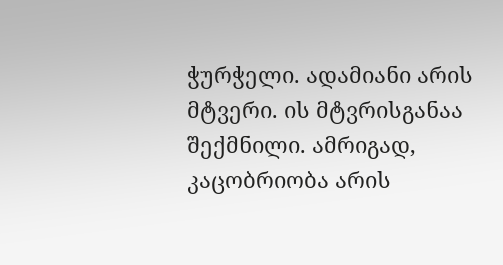ჭურჭელი. ადამიანი არის მტვერი. ის მტვრისგანაა შექმნილი. ამრიგად, კაცობრიობა არის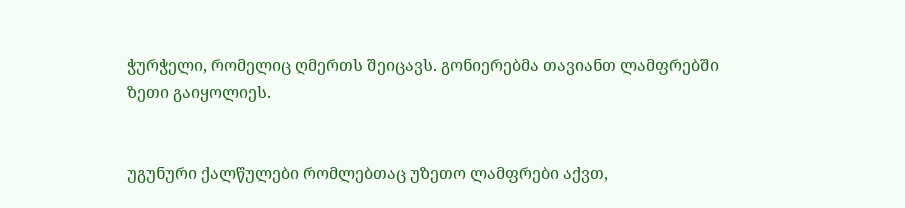ჭურჭელი, რომელიც ღმერთს შეიცავს. გონიერებმა თავიანთ ლამფრებში ზეთი გაიყოლიეს.


უგუნური ქალწულები რომლებთაც უზეთო ლამფრები აქვთ,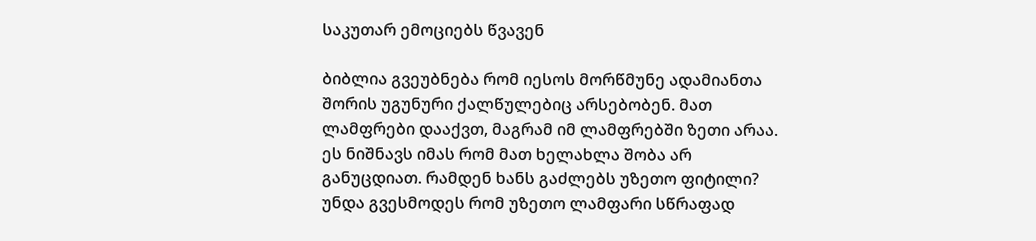საკუთარ ემოციებს წვავენ

ბიბლია გვეუბნება რომ იესოს მორწმუნე ადამიანთა შორის უგუნური ქალწულებიც არსებობენ. მათ ლამფრები დააქვთ, მაგრამ იმ ლამფრებში ზეთი არაა. ეს ნიშნავს იმას რომ მათ ხელახლა შობა არ განუცდიათ. რამდენ ხანს გაძლებს უზეთო ფიტილი? უნდა გვესმოდეს რომ უზეთო ლამფარი სწრაფად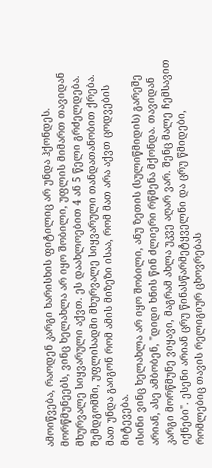ამოიწვება, რაოდენ კარგი ხარისხის ფიტილიც არ უნდა ჰქონდეს. მორწმუნეებს, ვინც ხელახლა არ იყო შობილი, უფლის მიმართ თავიდან მხურვალე სიყვარული აქვთ. ეს დაახლოებით 4 ან 5 წელი გრძელდება. შემდგომში, უფლისადმი მხურვალე სიყვარული თანდათანობით ქრება. მათ უნდა გაიგონ რომ ამის მიზეზი ისაა, რომ მათ არა აქვთ ცოდვების მიტევება.
ისინი ვინც ხელახლა არ იყო შობილი, ანუ ზეთის (სულიწმიდის) გარეშე არიან, ასე ამბობენ, "დიდი ხნის წინ ძლიერი რწმენა მქონდა. თავიდან კარგი მორწმუნე ვიყავი, მაგრამ ახლა უკვე აღარ ვარ. შენც მალე ჩემსავით იქნები". ესენი არიან ცრუ წინასწარმეტყველნი და ცრუ წმიდები, რომლებიც თავის რელიგიურ ცხოვრებას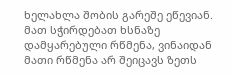ხელახლა შობის გარეშე ეწევიან. მათ სჭირდებათ ხსნაზე დამყარებული რწმენა, ვინაიდან მათი რწმენა არ შეიცავს ზეთს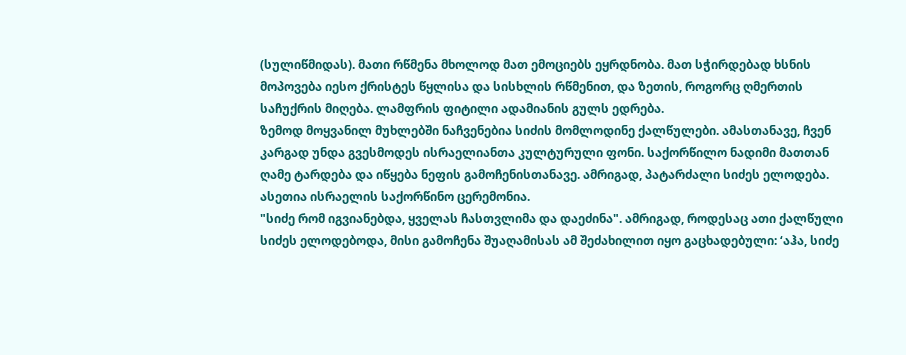(სულიწმიდას). მათი რწმენა მხოლოდ მათ ემოციებს ეყრდნობა. მათ სჭირდებად ხსნის მოპოვება იესო ქრისტეს წყლისა და სისხლის რწმენით, და ზეთის, როგორც ღმერთის საჩუქრის მიღება. ლამფრის ფიტილი ადამიანის გულს ედრება.
ზემოდ მოყვანილ მუხლებში ნაჩვენებია სიძის მომლოდინე ქალწულები. ამასთანავე, ჩვენ კარგად უნდა გვესმოდეს ისრაელიანთა კულტურული ფონი. საქორწილო ნადიმი მათთან ღამე ტარდება და იწყება ნეფის გამოჩენისთანავე. ამრიგად, პატარძალი სიძეს ელოდება. ასეთია ისრაელის საქორწინო ცერემონია.
"სიძე რომ იგვიანებდა, ყველას ჩასთვლიმა და დაეძინა". ამრიგად, როდესაც ათი ქალწული სიძეს ელოდებოდა, მისი გამოჩენა შუაღამისას ამ შეძახილით იყო გაცხადებული: ‘აჰა, სიძე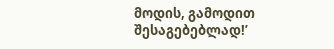მოდის, გამოდით შესაგებებლად!’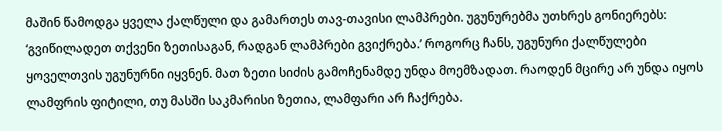მაშინ წამოდგა ყველა ქალწული და გამართეს თავ-თავისი ლამპრები. უგუნურებმა უთხრეს გონიერებს: ‘გვიწილადეთ თქვენი ზეთისაგან, რადგან ლამპრები გვიქრება.’ როგორც ჩანს, უგუნური ქალწულები ყოველთვის უგუნურნი იყვნენ. მათ ზეთი სიძის გამოჩენამდე უნდა მოემზადათ. რაოდენ მცირე არ უნდა იყოს ლამფრის ფიტილი, თუ მასში საკმარისი ზეთია, ლამფარი არ ჩაქრება.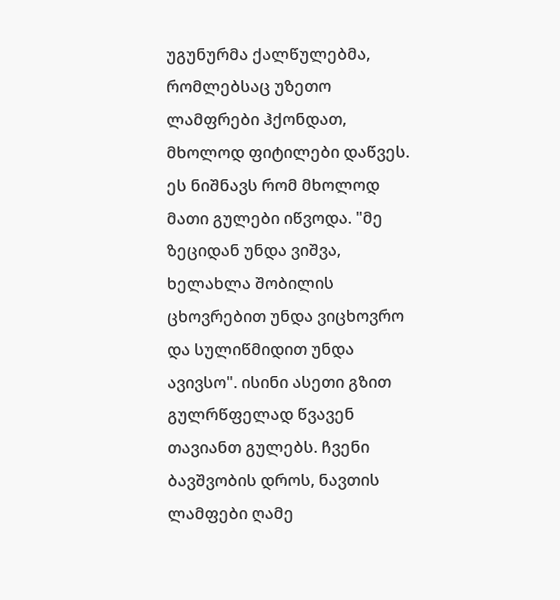უგუნურმა ქალწულებმა, რომლებსაც უზეთო ლამფრები ჰქონდათ, მხოლოდ ფიტილები დაწვეს. ეს ნიშნავს რომ მხოლოდ მათი გულები იწვოდა. "მე ზეციდან უნდა ვიშვა, ხელახლა შობილის ცხოვრებით უნდა ვიცხოვრო და სულიწმიდით უნდა ავივსო". ისინი ასეთი გზით გულრწფელად წვავენ თავიანთ გულებს. ჩვენი ბავშვობის დროს, ნავთის ლამფები ღამე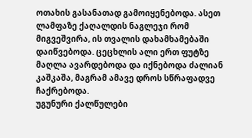ოთახის გასანათად გამოიყენებოდა. ასეთ ლამფაზე ქაღალდის ნაგლეჯი რომ მიგვეშვირა, ის თვალის დახამხამებაში დაიწვებოდა. ცეცხლის ალი ერთ ფუტზე მაღლა ავარდებოდა და იქნებოდა ძალიან კაშკაშა, მაგრამ ამავე დროს სწრაფადვე ჩაქრებოდა.
უგუნური ქალწულები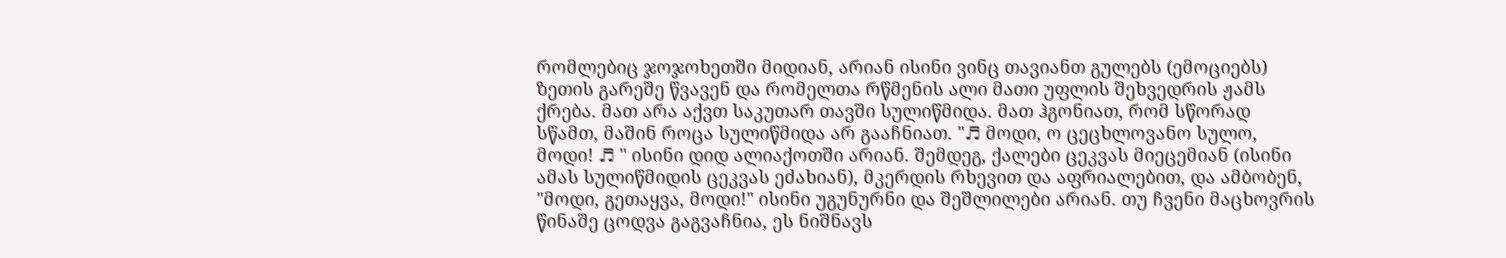რომლებიც ჯოჯოხეთში მიდიან, არიან ისინი ვინც თავიანთ გულებს (ემოციებს) ზეთის გარეშე წვავენ და რომელთა რწმენის ალი მათი უფლის შეხვედრის ჟამს ქრება. მათ არა აქვთ საკუთარ თავში სულიწმიდა. მათ ჰგონიათ, რომ სწორად სწამთ, მაშინ როცა სულიწმიდა არ გააჩნიათ. "♬ მოდი, ო ცეცხლოვანო სულო, მოდი! ♬ " ისინი დიდ ალიაქოთში არიან. შემდეგ, ქალები ცეკვას მიეცემიან (ისინი ამას სულიწმიდის ცეკვას ეძახიან), მკერდის რხევით და აფრიალებით, და ამბობენ, "მოდი, გეთაყვა, მოდი!" ისინი უგუნურნი და შეშლილები არიან. თუ ჩვენი მაცხოვრის წინაშე ცოდვა გაგვაჩნია, ეს ნიშნავს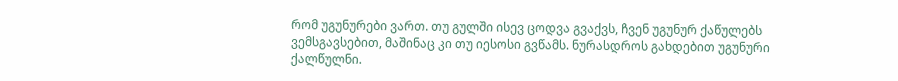რომ უგუნურები ვართ. თუ გულში ისევ ცოდვა გვაქვს, ჩვენ უგუნურ ქაწულებს ვემსგავსებით, მაშინაც კი თუ იესოსი გვწამს. ნურასდროს გახდებით უგუნური ქალწულნი.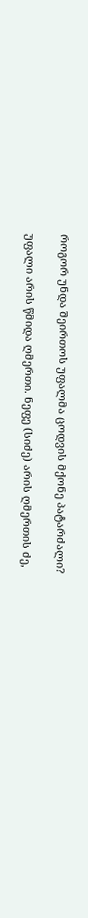როგორ უნდა შეირთოს უფალმა ცოდვის მქონე პატარძალი?

უფალი არის წმიდა ღმერთი. ნეფე (სიძე) არის ღმერთის ძე,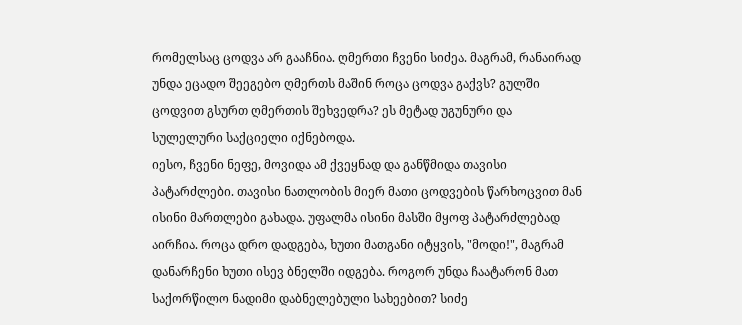რომელსაც ცოდვა არ გააჩნია. ღმერთი ჩვენი სიძეა. მაგრამ, რანაირად უნდა ეცადო შეეგებო ღმერთს მაშინ როცა ცოდვა გაქვს? გულში ცოდვით გსურთ ღმერთის შეხვედრა? ეს მეტად უგუნური და სულელური საქციელი იქნებოდა.
იესო, ჩვენი ნეფე, მოვიდა ამ ქვეყნად და განწმიდა თავისი პატარძლები. თავისი ნათლობის მიერ მათი ცოდვების წარხოცვით მან ისინი მართლები გახადა. უფალმა ისინი მასში მყოფ პატარძლებად აირჩია. როცა დრო დადგება, ხუთი მათგანი იტყვის, "მოდი!", მაგრამ დანარჩენი ხუთი ისევ ბნელში იდგება. როგორ უნდა ჩაატარონ მათ საქორწილო ნადიმი დაბნელებული სახეებით? სიძე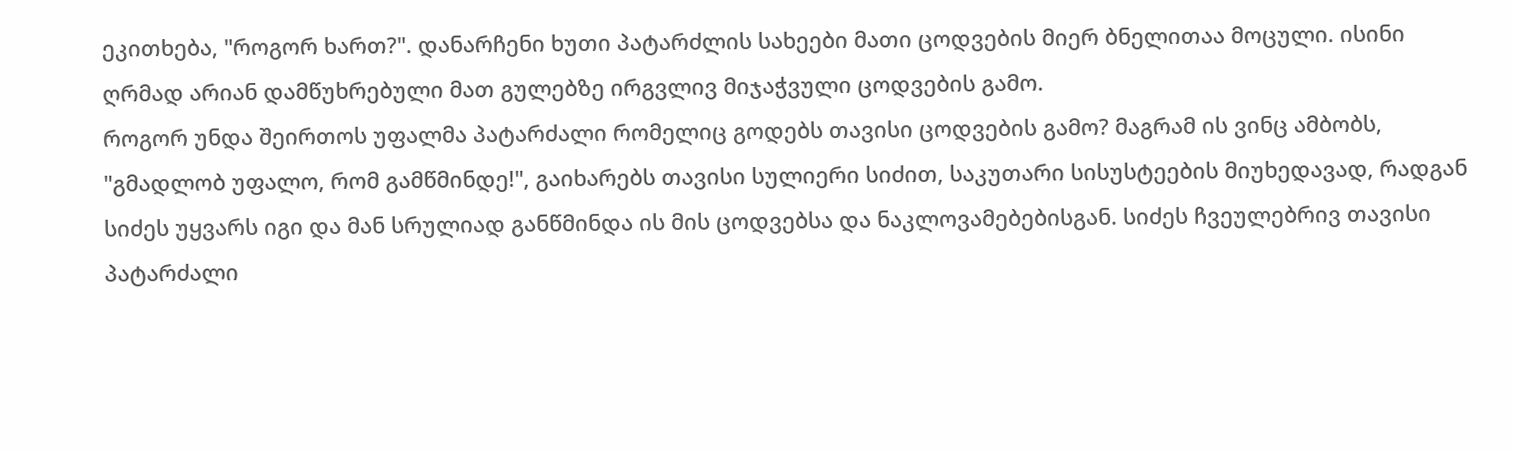ეკითხება, "როგორ ხართ?". დანარჩენი ხუთი პატარძლის სახეები მათი ცოდვების მიერ ბნელითაა მოცული. ისინი ღრმად არიან დამწუხრებული მათ გულებზე ირგვლივ მიჯაჭვული ცოდვების გამო.
როგორ უნდა შეირთოს უფალმა პატარძალი რომელიც გოდებს თავისი ცოდვების გამო? მაგრამ ის ვინც ამბობს, "გმადლობ უფალო, რომ გამწმინდე!", გაიხარებს თავისი სულიერი სიძით, საკუთარი სისუსტეების მიუხედავად, რადგან სიძეს უყვარს იგი და მან სრულიად განწმინდა ის მის ცოდვებსა და ნაკლოვამებებისგან. სიძეს ჩვეულებრივ თავისი პატარძალი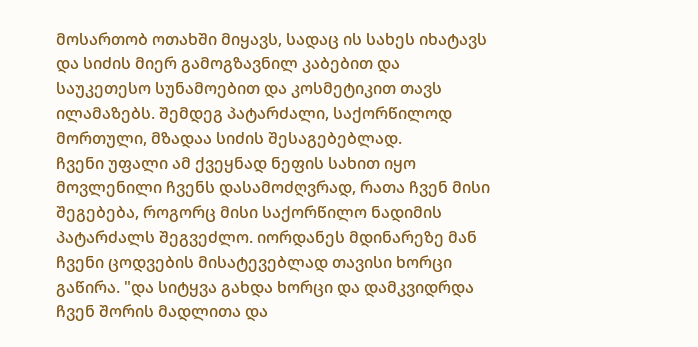მოსართობ ოთახში მიყავს, სადაც ის სახეს იხატავს და სიძის მიერ გამოგზავნილ კაბებით და საუკეთესო სუნამოებით და კოსმეტიკით თავს ილამაზებს. შემდეგ პატარძალი, საქორწილოდ მორთული, მზადაა სიძის შესაგებებლად.
ჩვენი უფალი ამ ქვეყნად ნეფის სახით იყო მოვლენილი ჩვენს დასამოძღვრად, რათა ჩვენ მისი შეგებება, როგორც მისი საქორწილო ნადიმის პატარძალს შეგვეძლო. იორდანეს მდინარეზე მან ჩვენი ცოდვების მისატევებლად თავისი ხორცი გაწირა. "და სიტყვა გახდა ხორცი და დამკვიდრდა ჩვენ შორის მადლითა და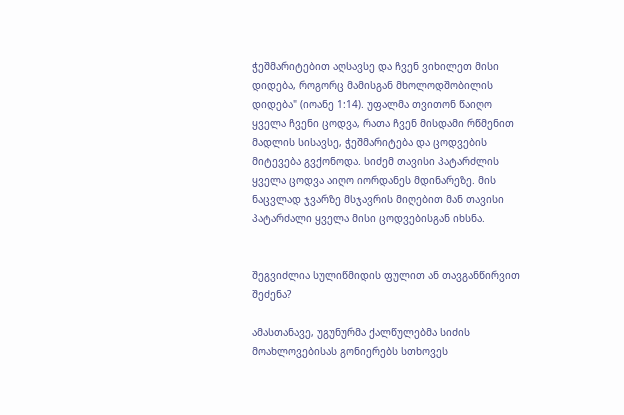ჭეშმარიტებით აღსავსე და ჩვენ ვიხილეთ მისი დიდება, როგორც მამისგან მხოლოდშობილის დიდება" (იოანე 1:14). უფალმა თვითონ წაიღო ყველა ჩვენი ცოდვა, რათა ჩვენ მისდამი რწმენით მადლის სისავსე, ჭეშმარიტება და ცოდვების მიტევება გვქონოდა. სიძემ თავისი პატარძლის ყველა ცოდვა აიღო იორდანეს მდინარეზე. მის ნაცვლად ჯვარზე მსჯავრის მიღებით მან თავისი პატარძალი ყველა მისი ცოდვებისგან იხსნა.


შეგვიძლია სულიწმიდის ფულით ან თავგანწირვით შეძენა?

ამასთანავე, უგუნურმა ქალწულებმა სიძის მოახლოვებისას გონიერებს სთხოვეს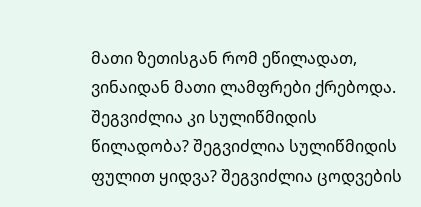მათი ზეთისგან რომ ეწილადათ, ვინაიდან მათი ლამფრები ქრებოდა. შეგვიძლია კი სულიწმიდის წილადობა? შეგვიძლია სულიწმიდის ფულით ყიდვა? შეგვიძლია ცოდვების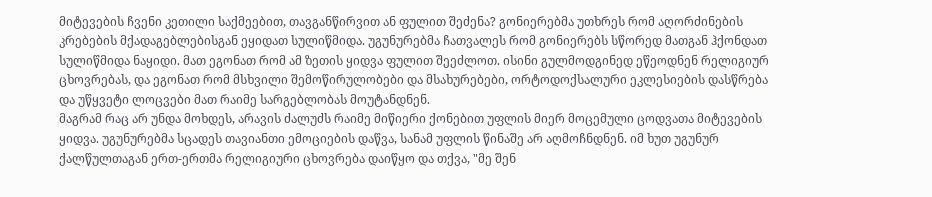მიტევების ჩვენი კეთილი საქმეებით, თავგანწირვით ან ფულით შეძენა? გონიერებმა უთხრეს რომ აღორძინების კრებების მქადაგებლებისგან ეყიდათ სულიწმიდა. უგუნურებმა ჩათვალეს რომ გონიერებს სწორედ მათგან ჰქონდათ სულიწმიდა ნაყიდი. მათ ეგონათ რომ ამ ზეთის ყიდვა ფულით შეეძლოთ. ისინი გულმოდგინედ ეწეოდნენ რელიგიურ ცხოვრებას, და ეგონათ რომ მსხვილი შემოწირულობები და მსახურებები, ორტოდოქსალური ეკლესიების დასწრება და უწყვეტი ლოცვები მათ რაიმე სარგებლობას მოუტანდნენ.
მაგრამ რაც არ უნდა მოხდეს, არავის ძალუძს რაიმე მიწიერი ქონებით უფლის მიერ მოცემული ცოდვათა მიტევების ყიდვა. უგუნურებმა სცადეს თავიანთი ემოციების დაწვა, სანამ უფლის წინაშე არ აღმოჩნდნენ. იმ ხუთ უგუნურ ქალწულთაგან ერთ-ერთმა რელიგიური ცხოვრება დაიწყო და თქვა, "მე შენ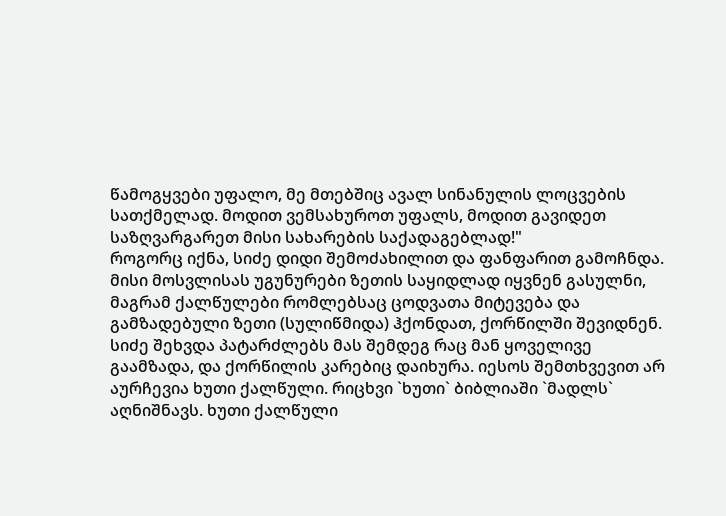წამოგყვები უფალო, მე მთებშიც ავალ სინანულის ლოცვების სათქმელად. მოდით ვემსახუროთ უფალს, მოდით გავიდეთ საზღვარგარეთ მისი სახარების საქადაგებლად!"
როგორც იქნა, სიძე დიდი შემოძახილით და ფანფარით გამოჩნდა. მისი მოსვლისას უგუნურები ზეთის საყიდლად იყვნენ გასულნი, მაგრამ ქალწულები რომლებსაც ცოდვათა მიტევება და გამზადებული ზეთი (სულიწმიდა) ჰქონდათ, ქორწილში შევიდნენ. სიძე შეხვდა პატარძლებს მას შემდეგ რაც მან ყოველივე გაამზადა, და ქორწილის კარებიც დაიხურა. იესოს შემთხვევით არ აურჩევია ხუთი ქალწული. რიცხვი `ხუთი` ბიბლიაში `მადლს` აღნიშნავს. ხუთი ქალწული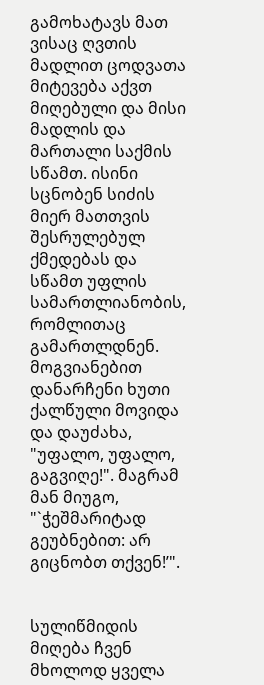გამოხატავს მათ ვისაც ღვთის მადლით ცოდვათა მიტევება აქვთ მიღებული და მისი მადლის და მართალი საქმის სწამთ. ისინი სცნობენ სიძის მიერ მათთვის შესრულებულ ქმედებას და სწამთ უფლის სამართლიანობის, რომლითაც გამართლდნენ. მოგვიანებით დანარჩენი ხუთი ქალწული მოვიდა და დაუძახა, "უფალო, უფალო, გაგვიღე!". მაგრამ მან მიუგო, "`ჭეშმარიტად გეუბნებით: არ გიცნობთ თქვენ!’".


სულიწმიდის მიღება ჩვენ მხოლოდ ყველა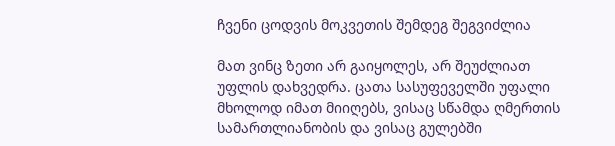ჩვენი ცოდვის მოკვეთის შემდეგ შეგვიძლია

მათ ვინც ზეთი არ გაიყოლეს, არ შეუძლიათ უფლის დახვედრა. ცათა სასუფეველში უფალი მხოლოდ იმათ მიიღებს, ვისაც სწამდა ღმერთის სამართლიანობის და ვისაც გულებში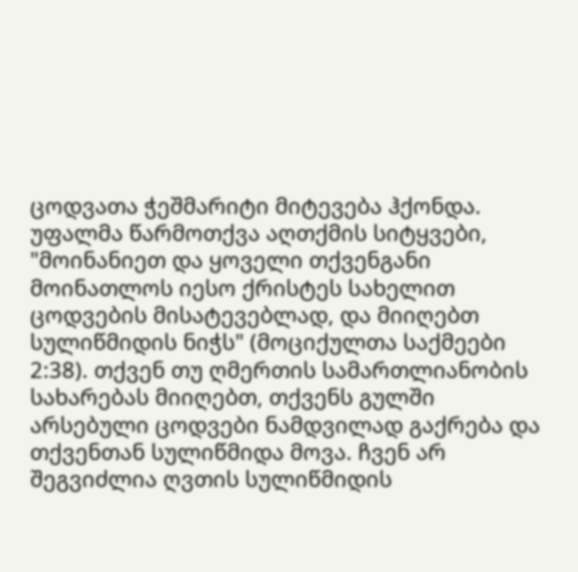ცოდვათა ჭეშმარიტი მიტევება ჰქონდა. უფალმა წარმოთქვა აღთქმის სიტყვები, "მოინანიეთ და ყოველი თქვენგანი მოინათლოს იესო ქრისტეს სახელით ცოდვების მისატევებლად, და მიიღებთ სულიწმიდის ნიჭს" (მოციქულთა საქმეები 2:38). თქვენ თუ ღმერთის სამართლიანობის სახარებას მიიღებთ, თქვენს გულში არსებული ცოდვები ნამდვილად გაქრება და თქვენთან სულიწმიდა მოვა. ჩვენ არ შეგვიძლია ღვთის სულიწმიდის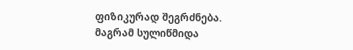ფიზიკურად შეგრძნება. მაგრამ სულიწმიდა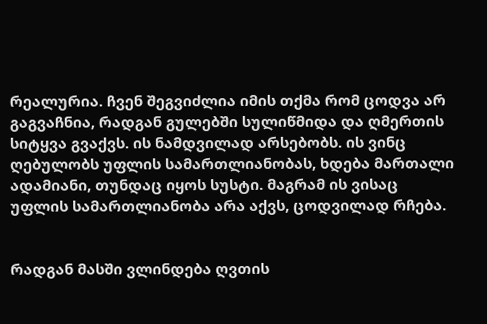რეალურია. ჩვენ შეგვიძლია იმის თქმა რომ ცოდვა არ გაგვაჩნია, რადგან გულებში სულიწმიდა და ღმერთის სიტყვა გვაქვს. ის ნამდვილად არსებობს. ის ვინც ღებულობს უფლის სამართლიანობას, ხდება მართალი ადამიანი, თუნდაც იყოს სუსტი. მაგრამ ის ვისაც უფლის სამართლიანობა არა აქვს, ცოდვილად რჩება.


რადგან მასში ვლინდება ღვთის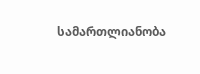სამართლიანობა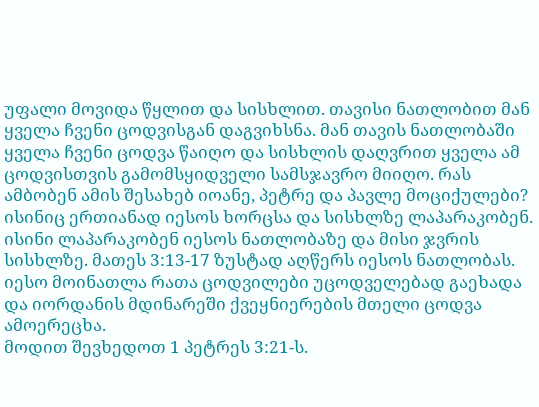უფალი მოვიდა წყლით და სისხლით. თავისი ნათლობით მან ყველა ჩვენი ცოდვისგან დაგვიხსნა. მან თავის ნათლობაში ყველა ჩვენი ცოდვა წაიღო და სისხლის დაღვრით ყველა ამ ცოდვისთვის გამომსყიდველი სამსჯავრო მიიღო. რას ამბობენ ამის შესახებ იოანე, პეტრე და პავლე მოციქულები? ისინიც ერთიანად იესოს ხორცსა და სისხლზე ლაპარაკობენ. ისინი ლაპარაკობენ იესოს ნათლობაზე და მისი ჯვრის სისხლზე. მათეს 3:13-17 ზუსტად აღწერს იესოს ნათლობას. იესო მოინათლა რათა ცოდვილები უცოდველებად გაეხადა და იორდანის მდინარეში ქვეყნიერების მთელი ცოდვა ამოერეცხა.
მოდით შევხედოთ 1 პეტრეს 3:21-ს.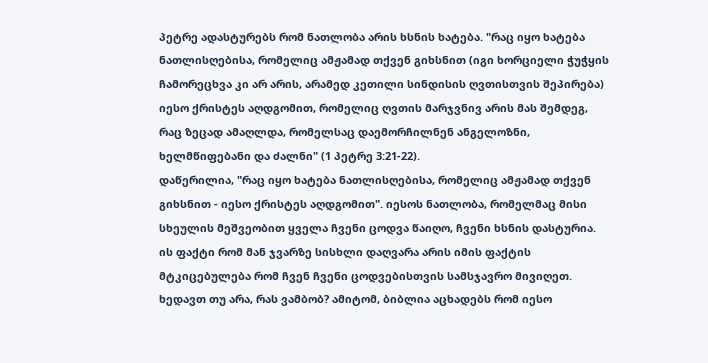პეტრე ადასტურებს რომ ნათლობა არის ხსნის ხატება. "რაც იყო ხატება ნათლისღებისა, რომელიც ამჟამად თქვენ გიხსნით (იგი ხორციელი ჭუჭყის ჩამორეცხვა კი არ არის, არამედ კეთილი სინდისის ღვთისთვის შეპირება) იესო ქრისტეს აღდგომით, რომელიც ღვთის მარჯვნივ არის მას შემდეგ, რაც ზეცად ამაღლდა, რომელსაც დაემორჩილნენ ანგელოზნი, ხელმწიფებანი და ძალნი" (1 პეტრე 3:21-22).
დაწერილია, "რაც იყო ხატება ნათლისღებისა, რომელიც ამჟამად თქვენ გიხსნით - იესო ქრისტეს აღდგომით". იესოს ნათლობა, რომელმაც მისი სხეულის მეშვეობით ყველა ჩვენი ცოდვა წაიღო, ჩვენი ხსნის დასტურია. ის ფაქტი რომ მან ჯვარზე სისხლი დაღვარა არის იმის ფაქტის მტკიცებულება რომ ჩვენ ჩვენი ცოდვებისთვის სამსჯავრო მივიღეთ. ხედავთ თუ არა, რას ვამბობ? ამიტომ, ბიბლია აცხადებს რომ იესო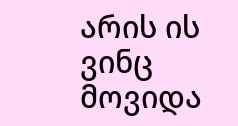არის ის ვინც მოვიდა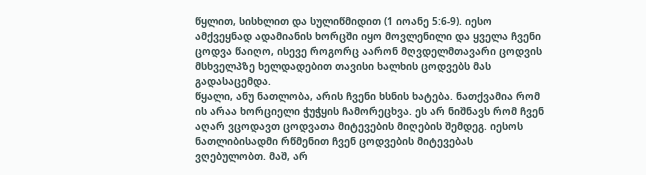წყლით, სისხლით და სულიწმიდით (1 იოანე 5:6-9). იესო ამქვეყნად ადამიანის ხორცში იყო მოვლენილი და ყველა ჩვენი ცოდვა წაიღო, ისევე როგორც აარონ მღვდელმთავარი ცოდვის მსხველპზე ხელდადებით თავისი ხალხის ცოდვებს მას გადასაცემდა.
წყალი, ანუ ნათლობა, არის ჩვენი ხსნის ხატება. ნათქვამია რომ ის არაა ხორციელი ჭუჭყის ჩამორეცხვა. ეს არ ნიშნავს რომ ჩვენ აღარ ვცოდავთ ცოდვათა მიტევების მიღების შემდეგ. იესოს ნათლიბისადმი რწმენით ჩვენ ცოდვების მიტევებას ვღებულობთ. მაშ, არ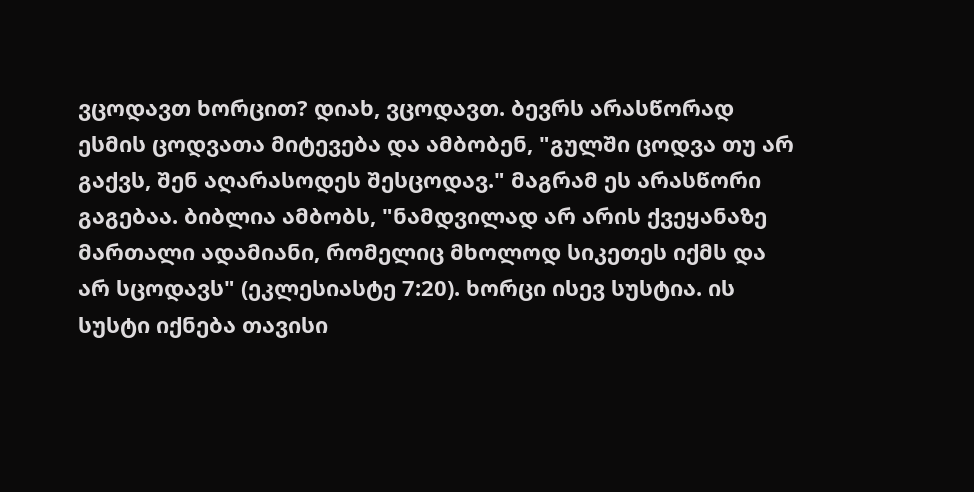ვცოდავთ ხორცით? დიახ, ვცოდავთ. ბევრს არასწორად ესმის ცოდვათა მიტევება და ამბობენ, "გულში ცოდვა თუ არ გაქვს, შენ აღარასოდეს შესცოდავ." მაგრამ ეს არასწორი გაგებაა. ბიბლია ამბობს, "ნამდვილად არ არის ქვეყანაზე მართალი ადამიანი, რომელიც მხოლოდ სიკეთეს იქმს და არ სცოდავს" (ეკლესიასტე 7:20). ხორცი ისევ სუსტია. ის სუსტი იქნება თავისი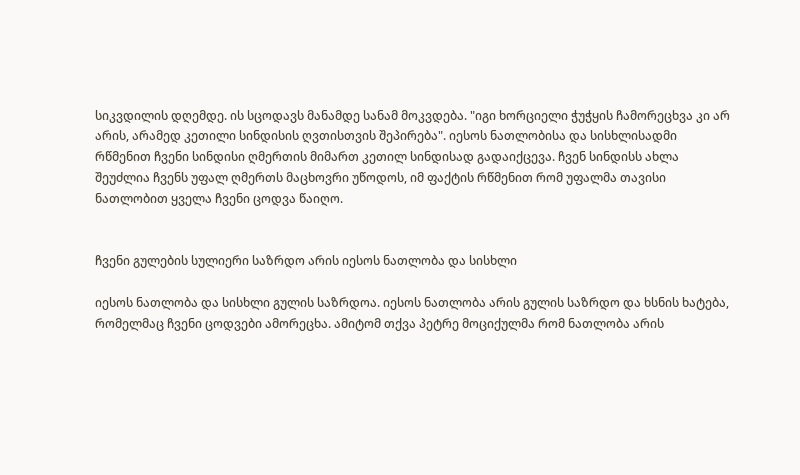სიკვდილის დღემდე. ის სცოდავს მანამდე სანამ მოკვდება. "იგი ხორციელი ჭუჭყის ჩამორეცხვა კი არ არის, არამედ კეთილი სინდისის ღვთისთვის შეპირება". იესოს ნათლობისა და სისხლისადმი რწმენით ჩვენი სინდისი ღმერთის მიმართ კეთილ სინდისად გადაიქცევა. ჩვენ სინდისს ახლა შეუძლია ჩვენს უფალ ღმერთს მაცხოვრი უწოდოს, იმ ფაქტის რწმენით რომ უფალმა თავისი ნათლობით ყველა ჩვენი ცოდვა წაიღო.


ჩვენი გულების სულიერი საზრდო არის იესოს ნათლობა და სისხლი

იესოს ნათლობა და სისხლი გულის საზრდოა. იესოს ნათლობა არის გულის საზრდო და ხსნის ხატება, რომელმაც ჩვენი ცოდვები ამორეცხა. ამიტომ თქვა პეტრე მოციქულმა რომ ნათლობა არის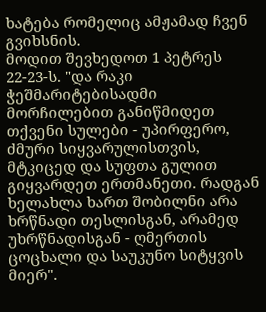ხატება რომელიც ამჟამად ჩვენ გვიხსნის.
მოდით შევხედოთ 1 პეტრეს 22-23-ს. "და რაკი ჭეშმარიტებისადმი მორჩილებით განიწმიდეთ თქვენი სულები - უპირფერო, ძმური სიყვარულისთვის, მტკიცედ და სუფთა გულით გიყვარდეთ ერთმანეთი. რადგან ხელახლა ხართ შობილნი არა ხრწნადი თესლისგან, არამედ უხრწნადისგან - ღმერთის ცოცხალი და საუკუნო სიტყვის მიერ".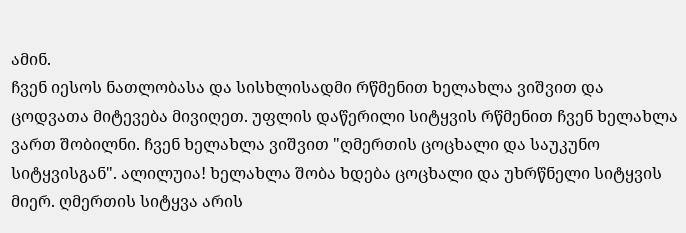ამინ.
ჩვენ იესოს ნათლობასა და სისხლისადმი რწმენით ხელახლა ვიშვით და ცოდვათა მიტევება მივიღეთ. უფლის დაწერილი სიტყვის რწმენით ჩვენ ხელახლა ვართ შობილნი. ჩვენ ხელახლა ვიშვით "ღმერთის ცოცხალი და საუკუნო სიტყვისგან". ალილუია! ხელახლა შობა ხდება ცოცხალი და უხრწნელი სიტყვის მიერ. ღმერთის სიტყვა არის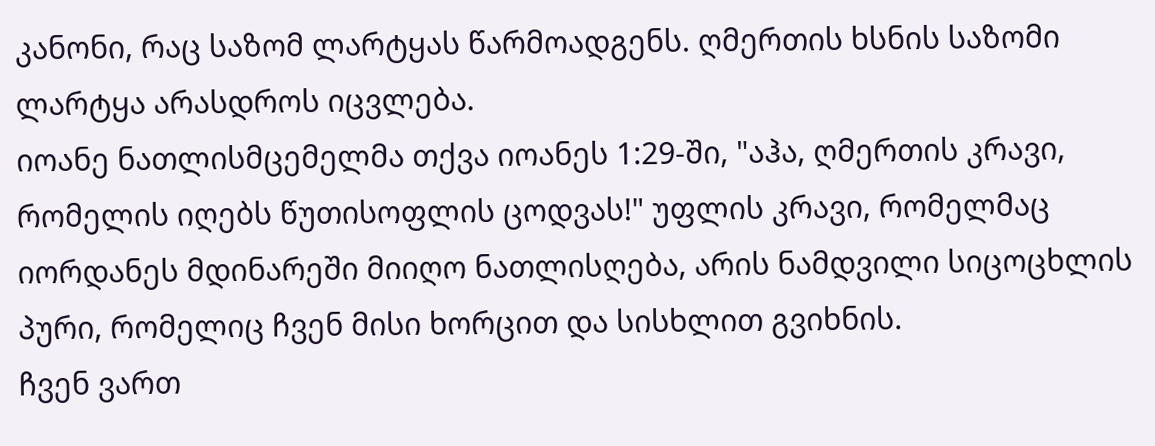კანონი, რაც საზომ ლარტყას წარმოადგენს. ღმერთის ხსნის საზომი ლარტყა არასდროს იცვლება.
იოანე ნათლისმცემელმა თქვა იოანეს 1:29-ში, "აჰა, ღმერთის კრავი, რომელის იღებს წუთისოფლის ცოდვას!" უფლის კრავი, რომელმაც იორდანეს მდინარეში მიიღო ნათლისღება, არის ნამდვილი სიცოცხლის პური, რომელიც ჩვენ მისი ხორცით და სისხლით გვიხნის.
ჩვენ ვართ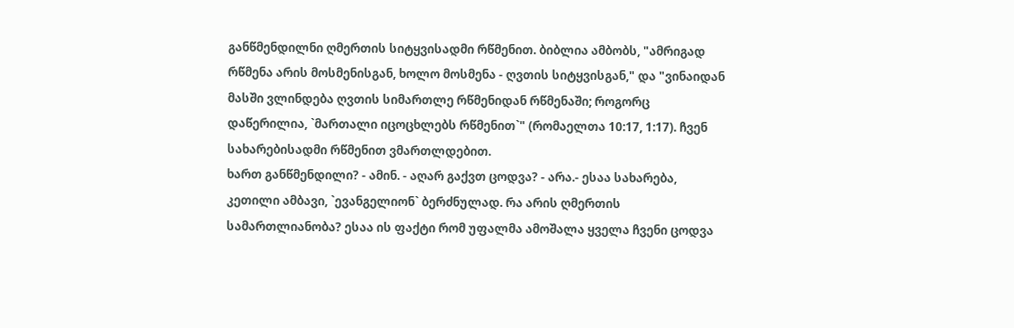განწმენდილნი ღმერთის სიტყვისადმი რწმენით. ბიბლია ამბობს, "ამრიგად რწმენა არის მოსმენისგან, ხოლო მოსმენა - ღვთის სიტყვისგან," და "ვინაიდან მასში ვლინდება ღვთის სიმართლე რწმენიდან რწმენაში; როგორც დაწერილია, `მართალი იცოცხლებს რწმენით`" (რომაელთა 10:17, 1:17). ჩვენ სახარებისადმი რწმენით ვმართლდებით.
ხართ განწმენდილი? - ამინ. - აღარ გაქვთ ცოდვა? - არა.- ესაა სახარება, კეთილი ამბავი, `ევანგელიონ` ბერძნულად. რა არის ღმერთის სამართლიანობა? ესაა ის ფაქტი რომ უფალმა ამოშალა ყველა ჩვენი ცოდვა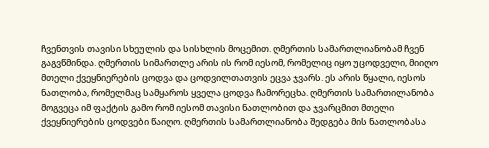ჩვენთვის თავისი სხეულის და სისხლის მოცემით. ღმერთის სამართლიანობამ ჩვენ გაგვწმინდა. ღმერთის სიმართლე არის ის რომ იესომ, რომელიც იყო უცოდველი, მიიღო მთელი ქვეყნიერების ცოდვა და ცოდვილთათვის ეცვა ჯვარს. ეს არის წყალი, იესოს ნათლობა, რომელმაც სამყაროს ყველა ცოდვა ჩამორეცხა. ღმერთის სამართილანობა მოგვეცა იმ ფაქტის გამო რომ იესომ თავისი ნათლობით და ჯვარცმით მთელი ქვეყნიერების ცოდვები წაიღო. ღმერთის სამართლიანობა შედგება მის ნათლობასა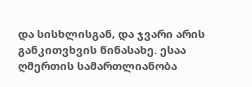და სისხლისგან, და ჯვარი არის განკითვხვის წინასახე. ესაა ღმერთის სამართლიანობა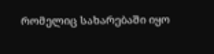რომელიც სახარებაში იყო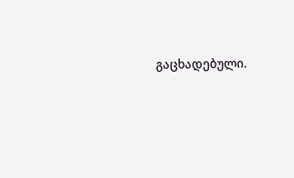გაცხადებული.